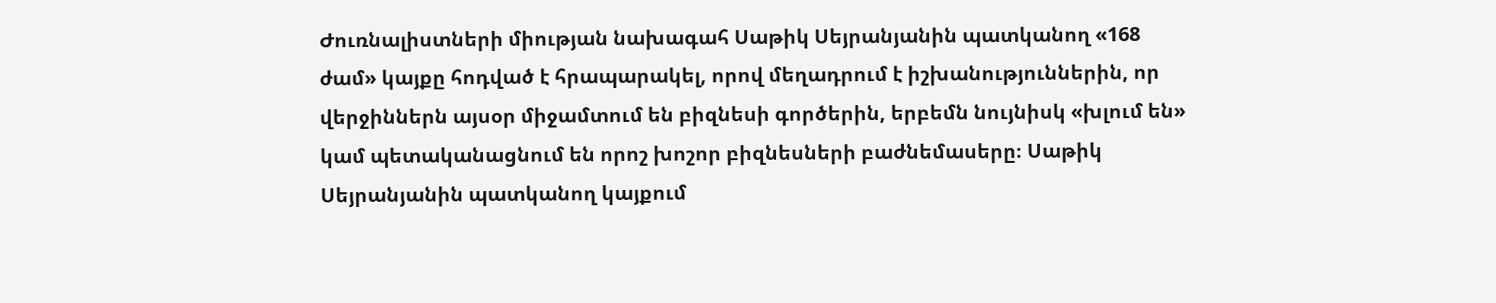Ժուռնալիստների միության նախագահ Սաթիկ Սեյրանյանին պատկանող «168 ժամ» կայքը հոդված է հրապարակել, որով մեղադրում է իշխանություններին, որ վերջիններն այսօր միջամտում են բիզնեսի գործերին, երբեմն նույնիսկ «խլում են» կամ պետականացնում են որոշ խոշոր բիզնեսների բաժնեմասերը։ Սաթիկ Սեյրանյանին պատկանող կայքում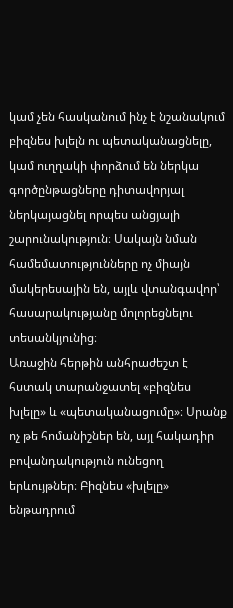կամ չեն հասկանում ինչ է նշանակում բիզնես խլելն ու պետականացնելը, կամ ուղղակի փորձում են ներկա գործընթացները դիտավորյալ ներկայացնել որպես անցյալի շարունակություն։ Սակայն նման համեմատությունները ոչ միայն մակերեսային են, այլև վտանգավոր՝ հասարակությանը մոլորեցնելու տեսանկյունից։
Առաջին հերթին անհրաժեշտ է հստակ տարանջատել «բիզնես խլելը» և «պետականացումը»։ Սրանք ոչ թե հոմանիշներ են, այլ հակադիր բովանդակություն ունեցող երևույթներ։ Բիզնես «խլելը» ենթադրում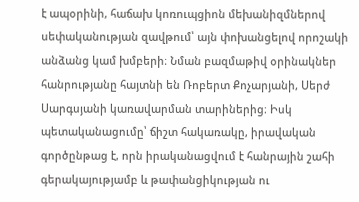է ապօրինի, հաճախ կոռուպցիոն մեխանիզմներով սեփականության զավթում՝ այն փոխանցելով որոշակի անձանց կամ խմբերի։ Նման բազմաթիվ օրինակներ հանրությանը հայտնի են Ռոբերտ Քոչարյանի, Սերժ Սարգսյանի կառավարման տարիներից։ Իսկ պետականացումը՝ ճիշտ հակառակը, իրավական գործընթաց է, որն իրականացվում է հանրային շահի գերակայությամբ և թափանցիկության ու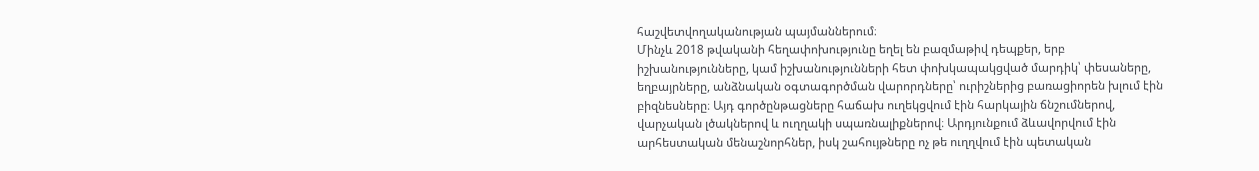հաշվետվողականության պայմաններում։
Մինչև 2018 թվականի հեղափոխությունը եղել են բազմաթիվ դեպքեր, երբ իշխանությունները, կամ իշխանությունների հետ փոխկապակցված մարդիկ՝ փեսաները, եղբայրները, անձնական օգտագործման վարորդները՝ ուրիշներից բառացիորեն խլում էին բիզնեսները։ Այդ գործընթացները հաճախ ուղեկցվում էին հարկային ճնշումներով, վարչական լծակներով և ուղղակի սպառնալիքներով։ Արդյունքում ձևավորվում էին արհեստական մենաշնորհներ, իսկ շահույթները ոչ թե ուղղվում էին պետական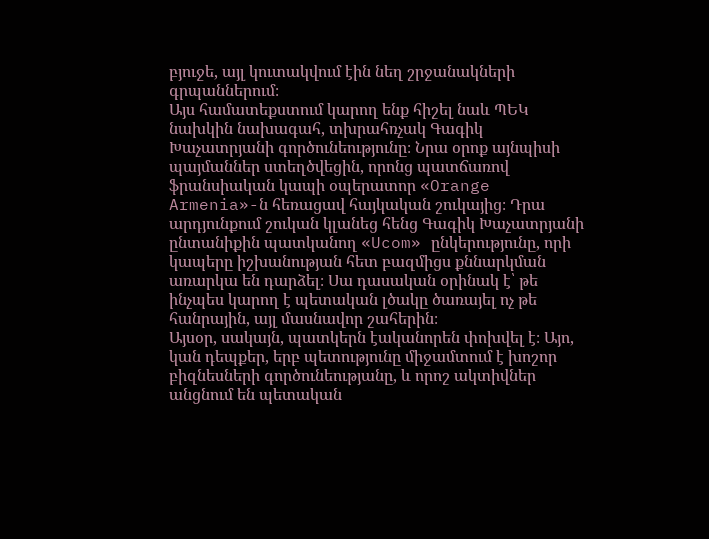բյուջե, այլ կուտակվում էին նեղ շրջանակների գրպաններում։
Այս համատեքստում կարող ենք հիշել նաև ՊԵԿ նախկին նախագահ, տխրահռչակ Գագիկ Խաչատրյանի գործունեությունը։ Նրա օրոք այնպիսի պայմաններ ստեղծվեցին, որոնց պատճառով ֆրանսիական կապի օպերատոր «Orange Armenia»-ն հեռացավ հայկական շուկայից։ Դրա արդյունքում շուկան կլանեց հենց Գագիկ Խաչատրյանի ընտանիքին պատկանող «Ucom» ընկերությունը, որի կապերը իշխանության հետ բազմիցս քննարկման առարկա են դարձել։ Սա դասական օրինակ է՝ թե ինչպես կարող է պետական լծակը ծառայել ոչ թե հանրային, այլ մասնավոր շահերին։
Այսօր, սակայն, պատկերն էականորեն փոխվել է։ Այո, կան դեպքեր, երբ պետությունը միջամտում է խոշոր բիզնեսների գործունեությանը, և որոշ ակտիվներ անցնում են պետական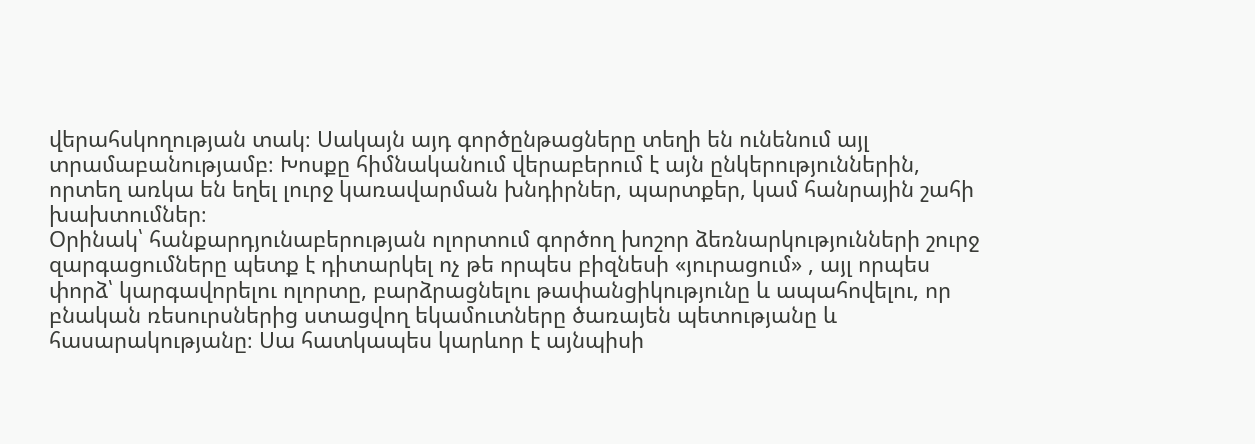վերահսկողության տակ։ Սակայն այդ գործընթացները տեղի են ունենում այլ տրամաբանությամբ։ Խոսքը հիմնականում վերաբերում է այն ընկերություններին, որտեղ առկա են եղել լուրջ կառավարման խնդիրներ, պարտքեր, կամ հանրային շահի խախտումներ։
Օրինակ՝ հանքարդյունաբերության ոլորտում գործող խոշոր ձեռնարկությունների շուրջ զարգացումները պետք է դիտարկել ոչ թե որպես բիզնեսի «յուրացում» , այլ որպես փորձ՝ կարգավորելու ոլորտը, բարձրացնելու թափանցիկությունը և ապահովելու, որ բնական ռեսուրսներից ստացվող եկամուտները ծառայեն պետությանը և հասարակությանը։ Սա հատկապես կարևոր է այնպիսի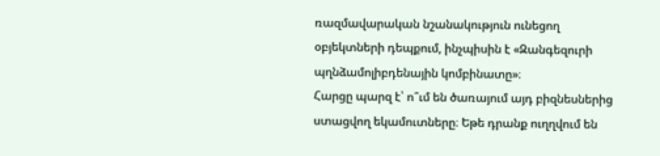ռազմավարական նշանակություն ունեցող օբյեկտների դեպքում, ինչպիսին է «Զանգեզուրի պղնձամոլիբդենային կոմբինատը»։
Հարցը պարզ է՝ ո՞ւմ են ծառայում այդ բիզնեսներից ստացվող եկամուտները։ Եթե դրանք ուղղվում են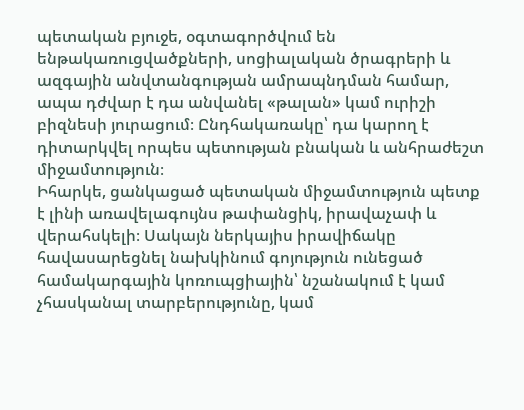պետական բյուջե, օգտագործվում են ենթակառուցվածքների, սոցիալական ծրագրերի և ազգային անվտանգության ամրապնդման համար, ապա դժվար է դա անվանել «թալան» կամ ուրիշի բիզնեսի յուրացում։ Ընդհակառակը՝ դա կարող է դիտարկվել որպես պետության բնական և անհրաժեշտ միջամտություն։
Իհարկե, ցանկացած պետական միջամտություն պետք է լինի առավելագույնս թափանցիկ, իրավաչափ և վերահսկելի։ Սակայն ներկայիս իրավիճակը հավասարեցնել նախկինում գոյություն ունեցած համակարգային կոռուպցիային՝ նշանակում է կամ չհասկանալ տարբերությունը, կամ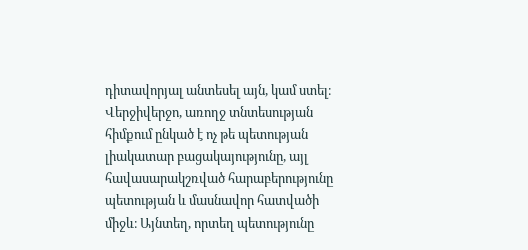դիտավորյալ անտեսել այն, կամ ստել։
Վերջիվերջո, առողջ տնտեսության հիմքում ընկած է ոչ թե պետության լիակատար բացակայությունը, այլ հավասարակշռված հարաբերությունը պետության և մասնավոր հատվածի միջև։ Այնտեղ, որտեղ պետությունը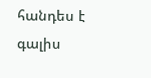հանդես է գալիս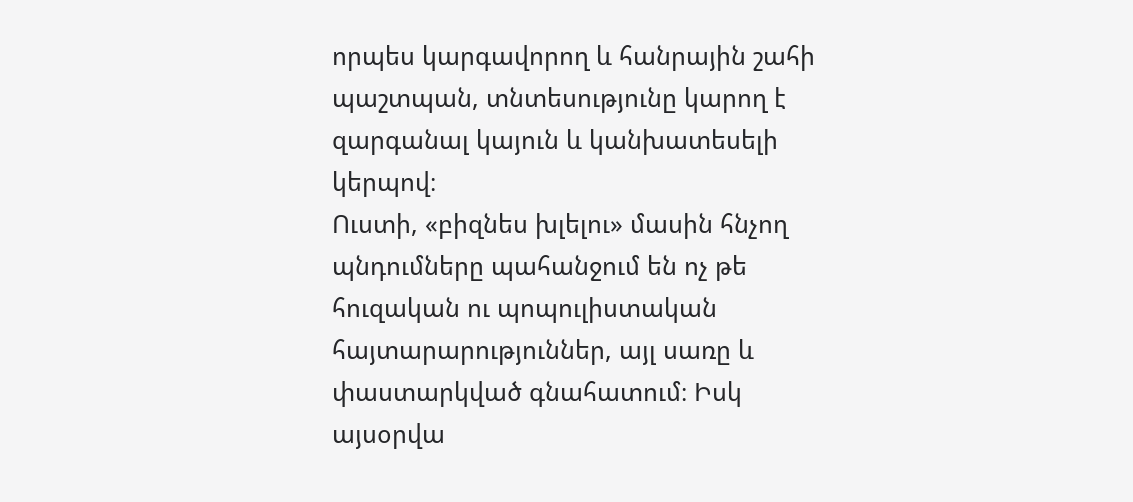որպես կարգավորող և հանրային շահի պաշտպան, տնտեսությունը կարող է զարգանալ կայուն և կանխատեսելի կերպով։
Ուստի, «բիզնես խլելու» մասին հնչող պնդումները պահանջում են ոչ թե հուզական ու պոպուլիստական հայտարարություններ, այլ սառը և փաստարկված գնահատում։ Իսկ այսօրվա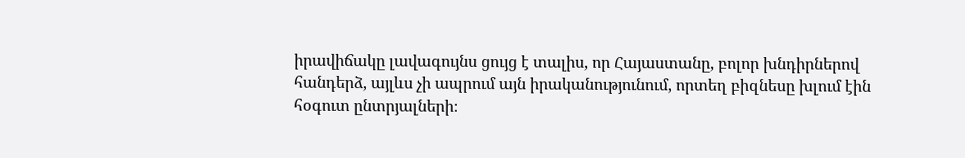իրավիճակը լավագույնս ցույց է տալիս, որ Հայաստանը, բոլոր խնդիրներով հանդերձ, այլևս չի ապրում այն իրականությունում, որտեղ բիզնեսը խլում էին հօգուտ ընտրյալների։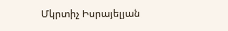Մկրտիչ Իսրայելյան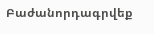Բաժանորդագրվեք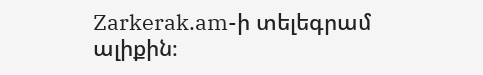Zarkerak.am-ի տելեգրամ ալիքին։